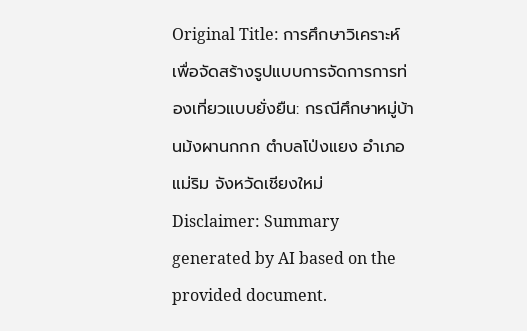Original Title: การศึกษาวิเคราะห์เพื่อจัดสร้างรูปแบบการจัดการการท่องเที่ยวแบบยั่งยืน: กรณีศึกษาหมู่บ้านม้งผานกกก ตำบลโป่งแยง อำเภอแม่ริม จังหวัดเชียงใหม่
Disclaimer: Summary generated by AI based on the provided document.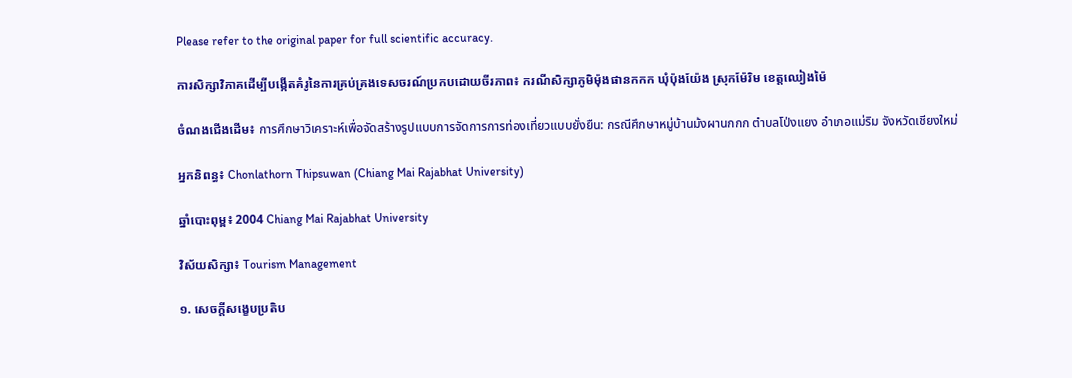Please refer to the original paper for full scientific accuracy.

ការសិក្សាវិភាគដើម្បីបង្កើតគំរូនៃការគ្រប់គ្រងទេសចរណ៍ប្រកបដោយចីរភាព៖ ករណីសិក្សាភូមិម៉ុងផានកកក ឃុំប៉ុងយ៉ែង ស្រុកម៉ែរិម ខេត្តឈៀងម៉ៃ

ចំណងជើងដើម៖ การศึกษาวิเคราะห์เพื่อจัดสร้างรูปแบบการจัดการการท่องเที่ยวแบบยั่งยืน: กรณีศึกษาหมู่บ้านม้งผานกกก ตำบลโป่งแยง อำเภอแม่ริม จังหวัดเชียงใหม่

អ្នកនិពន្ធ៖ Chonlathorn Thipsuwan (Chiang Mai Rajabhat University)

ឆ្នាំបោះពុម្ព៖ 2004 Chiang Mai Rajabhat University

វិស័យសិក្សា៖ Tourism Management

១. សេចក្តីសង្ខេបប្រតិប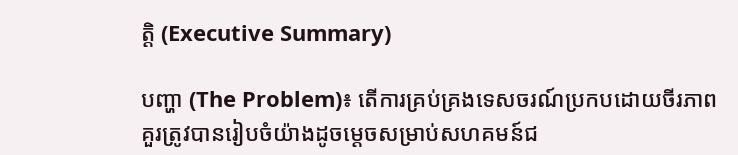ត្តិ (Executive Summary)

បញ្ហា (The Problem)៖ តើការគ្រប់គ្រងទេសចរណ៍ប្រកបដោយចីរភាពគួរត្រូវបានរៀបចំយ៉ាងដូចម្តេចសម្រាប់សហគមន៍ជ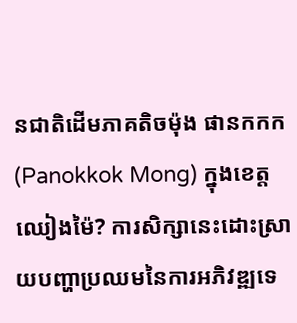នជាតិដើមភាគតិចម៉ុង ផានកកក (Panokkok Mong) ក្នុងខេត្តឈៀងម៉ៃ? ការសិក្សានេះដោះស្រាយបញ្ហាប្រឈមនៃការអភិវឌ្ឍទេ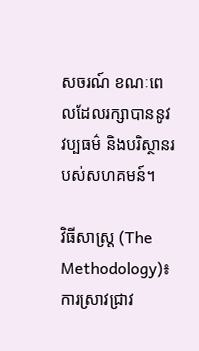សចរណ៍ ខណៈពេលដែលរក្សាបាននូវវប្បធម៌ និងបរិស្ថានរបស់សហគមន៍។

វិធីសាស្ត្រ (The Methodology)៖ ការស្រាវជ្រាវ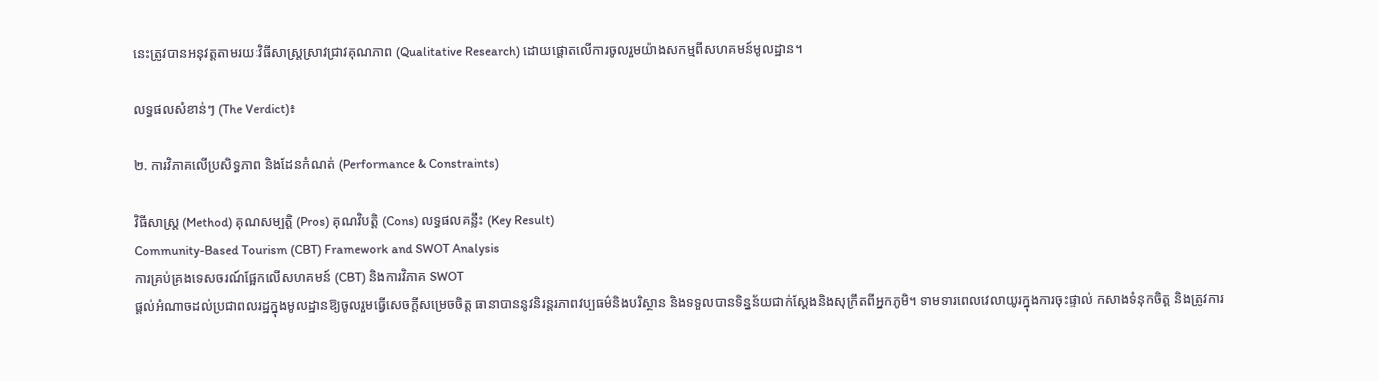នេះត្រូវបានអនុវត្តតាមរយៈវិធីសាស្ត្រស្រាវជ្រាវគុណភាព (Qualitative Research) ដោយផ្តោតលើការចូលរួមយ៉ាងសកម្មពីសហគមន៍មូលដ្ឋាន។

លទ្ធផលសំខាន់ៗ (The Verdict)៖

២. ការវិភាគលើប្រសិទ្ធភាព និងដែនកំណត់ (Performance & Constraints)

វិធីសាស្ត្រ (Method) គុណសម្បត្តិ (Pros) គុណវិបត្តិ (Cons) លទ្ធផលគន្លឹះ (Key Result)
Community-Based Tourism (CBT) Framework and SWOT Analysis
ការគ្រប់គ្រងទេសចរណ៍ផ្អែកលើសហគមន៍ (CBT) និងការវិភាគ SWOT
ផ្តល់អំណាចដល់ប្រជាពលរដ្ឋក្នុងមូលដ្ឋានឱ្យចូលរួមធ្វើសេចក្តីសម្រេចចិត្ត ធានាបាននូវនិរន្តរភាពវប្បធម៌និងបរិស្ថាន និងទទួលបានទិន្នន័យជាក់ស្តែងនិងសុក្រឹតពីអ្នកភូមិ។ ទាមទារពេលវេលាយូរក្នុងការចុះផ្ទាល់ កសាងទំនុកចិត្ត និងត្រូវការ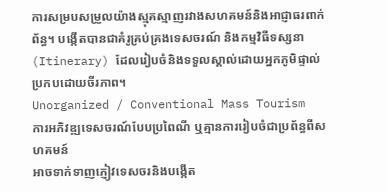ការសម្របសម្រួលយ៉ាងស្មុគស្មាញរវាងសហគមន៍និងអាជ្ញាធរពាក់ព័ន្ធ។ បង្កើតបានជាគំរូគ្រប់គ្រងទេសចរណ៍ និងកម្មវិធីទស្សនា (Itinerary) ដែលរៀបចំនិងទទួលស្គាល់ដោយអ្នកភូមិផ្ទាល់ ប្រកបដោយចីរភាព។
Unorganized / Conventional Mass Tourism
ការអភិវឌ្ឍទេសចរណ៍បែបប្រពៃណី ឬគ្មានការរៀបចំជាប្រព័ន្ធពីសហគមន៍
អាចទាក់ទាញភ្ញៀវទេសចរនិងបង្កើត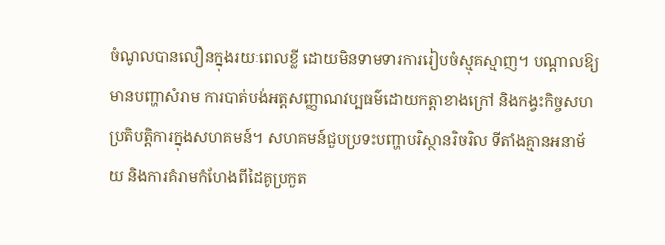ចំណូលបានលឿនក្នុងរយៈពេលខ្លី ដោយមិនទាមទារការរៀបចំស្មុគស្មាញ។ បណ្តាលឱ្យមានបញ្ហាសំរាម ការបាត់បង់អត្តសញ្ញាណវប្បធម៌ដោយកត្តាខាងក្រៅ និងកង្វះកិច្ចសហប្រតិបត្តិការក្នុងសហគមន៍។ សហគមន៍ជួបប្រទះបញ្ហាបរិស្ថានរិចរិល ទីតាំងគ្មានអនាម័យ និងការគំរាមកំហែងពីដៃគូប្រកួត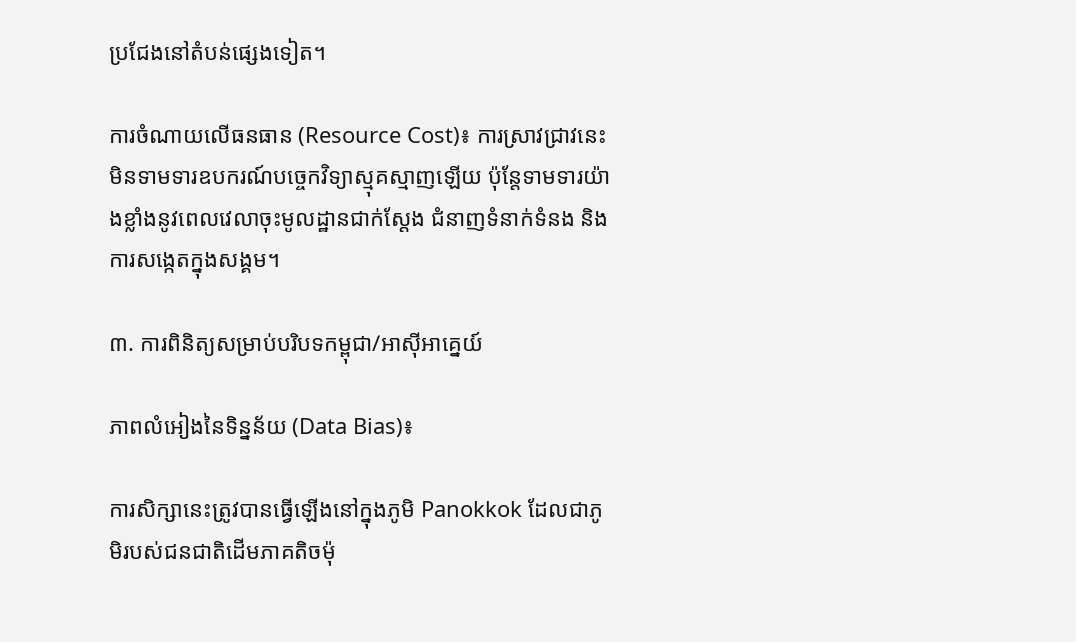ប្រជែងនៅតំបន់ផ្សេងទៀត។

ការចំណាយលើធនធាន (Resource Cost)៖ ការស្រាវជ្រាវនេះមិនទាមទារឧបករណ៍បច្ចេកវិទ្យាស្មុគស្មាញឡើយ ប៉ុន្តែទាមទារយ៉ាងខ្លាំងនូវពេលវេលាចុះមូលដ្ឋានជាក់ស្តែង ជំនាញទំនាក់ទំនង និងការសង្កេតក្នុងសង្គម។

៣. ការពិនិត្យសម្រាប់បរិបទកម្ពុជា/អាស៊ីអាគ្នេយ៍

ភាពលំអៀងនៃទិន្នន័យ (Data Bias)៖

ការសិក្សានេះត្រូវបានធ្វើឡើងនៅក្នុងភូមិ Panokkok ដែលជាភូមិរបស់ជនជាតិដើមភាគតិចម៉ុ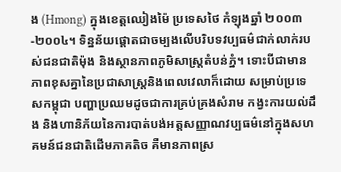ង (Hmong) ក្នុងខេត្តឈៀងម៉ៃ ប្រទេសថៃ កំឡុងឆ្នាំ ២០០៣-២០០៤។ ទិន្នន័យផ្តោតជាចម្បងលើបរិបទវប្បធម៌ជាក់លាក់របស់ជនជាតិម៉ុង និងស្ថានភាពភូមិសាស្ត្រតំបន់ភ្នំ។ ទោះបីជាមានភាពខុសគ្នានៃប្រជាសាស្ត្រនិងពេលវេលាក៏ដោយ សម្រាប់ប្រទេសកម្ពុជា បញ្ហាប្រឈមដូចជាការគ្រប់គ្រងសំរាម កង្វះការយល់ដឹង និងហានិភ័យនៃការបាត់បង់អត្តសញ្ញាណវប្បធម៌នៅក្នុងសហគមន៍ជនជាតិដើមភាគតិច គឺមានភាពស្រ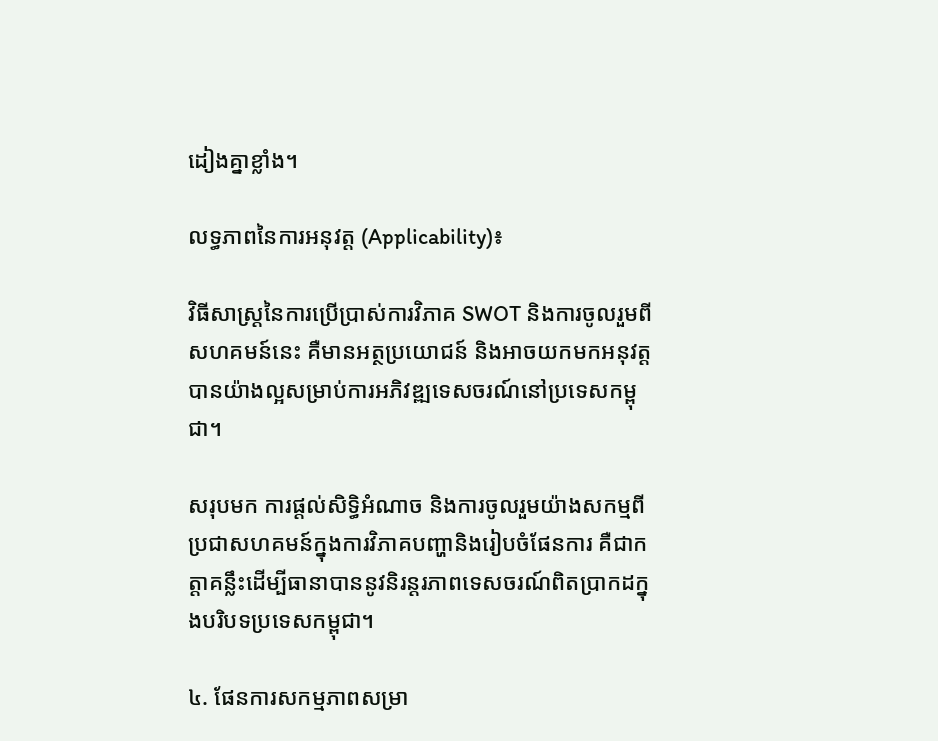ដៀងគ្នាខ្លាំង។

លទ្ធភាពនៃការអនុវត្ត (Applicability)៖

វិធីសាស្ត្រនៃការប្រើប្រាស់ការវិភាគ SWOT និងការចូលរួមពីសហគមន៍នេះ គឺមានអត្ថប្រយោជន៍ និងអាចយកមកអនុវត្តបានយ៉ាងល្អសម្រាប់ការអភិវឌ្ឍទេសចរណ៍នៅប្រទេសកម្ពុជា។

សរុបមក ការផ្តល់សិទ្ធិអំណាច និងការចូលរួមយ៉ាងសកម្មពីប្រជាសហគមន៍ក្នុងការវិភាគបញ្ហានិងរៀបចំផែនការ គឺជាកត្តាគន្លឹះដើម្បីធានាបាននូវនិរន្តរភាពទេសចរណ៍ពិតប្រាកដក្នុងបរិបទប្រទេសកម្ពុជា។

៤. ផែនការសកម្មភាពសម្រា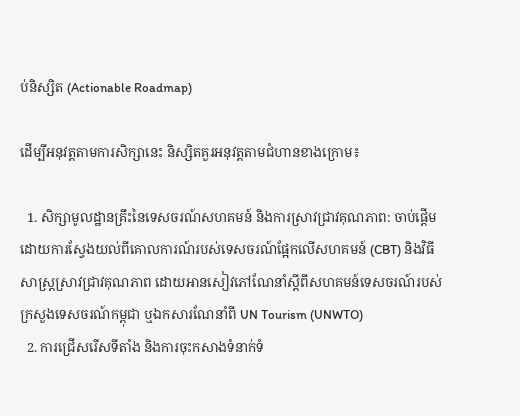ប់និស្សិត (Actionable Roadmap)

ដើម្បីអនុវត្តតាមការសិក្សានេះ និស្សិតគួរអនុវត្តតាមជំហានខាងក្រោម៖

  1. សិក្សាមូលដ្ឋានគ្រឹះនៃទេសចរណ៍សហគមន៍ និងការស្រាវជ្រាវគុណភាព: ចាប់ផ្តើមដោយការស្វែងយល់ពីគោលការណ៍របស់ទេសចរណ៍ផ្អែកលើសហគមន៍ (CBT) និងវិធីសាស្ត្រស្រាវជ្រាវគុណភាព ដោយអានសៀវភៅណែនាំស្តីពីសហគមន៍ទេសចរណ៍របស់ក្រសួងទេសចរណ៍កម្ពុជា ឬឯកសារណែនាំពី UN Tourism (UNWTO)
  2. ការជ្រើសរើសទីតាំង និងការចុះកសាងទំនាក់ទំ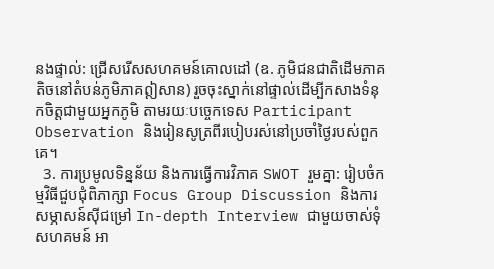នងផ្ទាល់: ជ្រើសរើសសហគមន៍គោលដៅ (ឧ. ភូមិជនជាតិដើមភាគតិចនៅតំបន់ភូមិភាគឦសាន) រួចចុះស្នាក់នៅផ្ទាល់ដើម្បីកសាងទំនុកចិត្តជាមួយអ្នកភូមិ តាមរយៈបច្ចេកទេស Participant Observation និងរៀនសូត្រពីរបៀបរស់នៅប្រចាំថ្ងៃរបស់ពួកគេ។
  3. ការប្រមូលទិន្នន័យ និងការធ្វើការវិភាគ SWOT រួមគ្នា: រៀបចំកម្មវិធីជួបជុំពិភាក្សា Focus Group Discussion និងការសម្ភាសន៍ស៊ីជម្រៅ In-depth Interview ជាមួយចាស់ទុំសហគមន៍ អា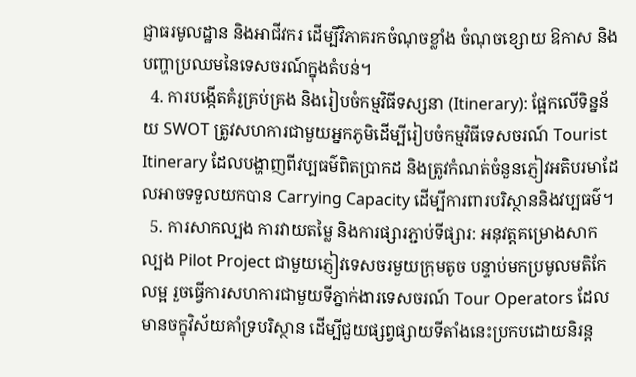ជ្ញាធរមូលដ្ឋាន និងអាជីវករ ដើម្បីវិភាគរកចំណុចខ្លាំង ចំណុចខ្សោយ ឱកាស និងបញ្ហាប្រឈមនៃទេសចរណ៍ក្នុងតំបន់។
  4. ការបង្កើតគំរូគ្រប់គ្រង និងរៀបចំកម្មវិធីទស្សនា (Itinerary): ផ្អែកលើទិន្នន័យ SWOT ត្រូវសហការជាមួយអ្នកភូមិដើម្បីរៀបចំកម្មវិធីទេសចរណ៍ Tourist Itinerary ដែលបង្ហាញពីវប្បធម៌ពិតប្រាកដ និងត្រូវកំណត់ចំនួនភ្ញៀវអតិបរមាដែលអាចទទួលយកបាន Carrying Capacity ដើម្បីការពារបរិស្ថាននិងវប្បធម៌។
  5. ការសាកល្បង ការវាយតម្លៃ និងការផ្សារភ្ជាប់ទីផ្សារ: អនុវត្តគម្រោងសាកល្បង Pilot Project ជាមួយភ្ញៀវទេសចរមួយក្រុមតូច បន្ទាប់មកប្រមូលមតិកែលម្អ រួចធ្វើការសហការជាមួយទីភ្នាក់ងារទេសចរណ៍ Tour Operators ដែលមានចក្ខុវិស័យគាំទ្របរិស្ថាន ដើម្បីជួយផ្សព្វផ្សាយទីតាំងនេះប្រកបដោយនិរន្ត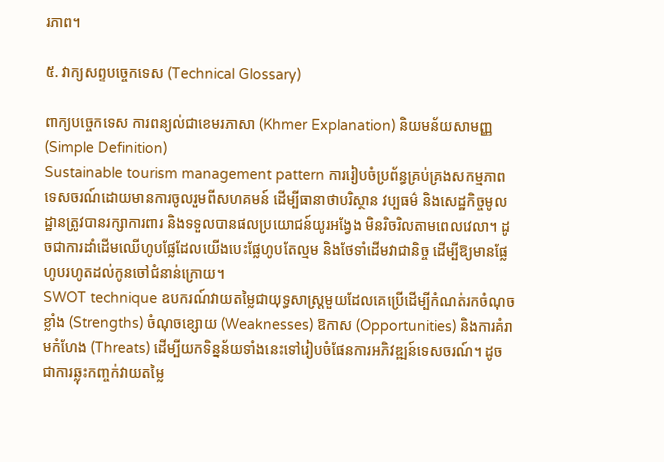រភាព។

៥. វាក្យសព្ទបច្ចេកទេស (Technical Glossary)

ពាក្យបច្ចេកទេស ការពន្យល់ជាខេមរភាសា (Khmer Explanation) និយមន័យសាមញ្ញ (Simple Definition)
Sustainable tourism management pattern ការរៀបចំប្រព័ន្ធគ្រប់គ្រងសកម្មភាពទេសចរណ៍ដោយមានការចូលរួមពីសហគមន៍ ដើម្បីធានាថាបរិស្ថាន វប្បធម៌ និងសេដ្ឋកិច្ចមូលដ្ឋានត្រូវបានរក្សាការពារ និងទទួលបានផលប្រយោជន៍យូរអង្វែង មិនរិចរិលតាមពេលវេលា។ ដូចជាការដាំដើមឈើហូបផ្លែដែលយើងបេះផ្លែហូបតែល្មម និងថែទាំដើមវាជានិច្ច ដើម្បីឱ្យមានផ្លែហូបរហូតដល់កូនចៅជំនាន់ក្រោយ។
SWOT technique ឧបករណ៍វាយតម្លៃជាយុទ្ធសាស្ត្រមួយដែលគេប្រើដើម្បីកំណត់រកចំណុចខ្លាំង (Strengths) ចំណុចខ្សោយ (Weaknesses) ឱកាស (Opportunities) និងការគំរាមកំហែង (Threats) ដើម្បីយកទិន្នន័យទាំងនេះទៅរៀបចំផែនការអភិវឌ្ឍន៍ទេសចរណ៍។ ដូចជាការឆ្លុះកញ្ចក់វាយតម្លៃ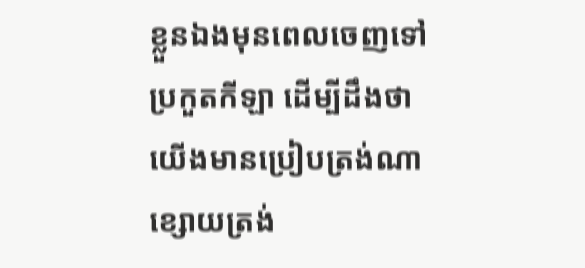ខ្លួនឯងមុនពេលចេញទៅប្រកួតកីឡា ដើម្បីដឹងថាយើងមានប្រៀបត្រង់ណា ខ្សោយត្រង់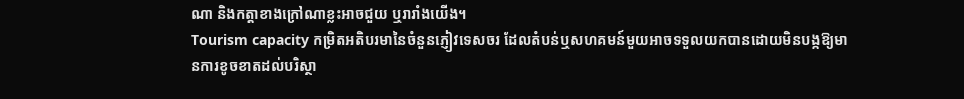ណា និងកត្តាខាងក្រៅណាខ្លះអាចជួយ ឬរារាំងយើង។
Tourism capacity កម្រិតអតិបរមានៃចំនួនភ្ញៀវទេសចរ ដែលតំបន់ឬសហគមន៍មួយអាចទទួលយកបានដោយមិនបង្កឱ្យមានការខូចខាតដល់បរិស្ថា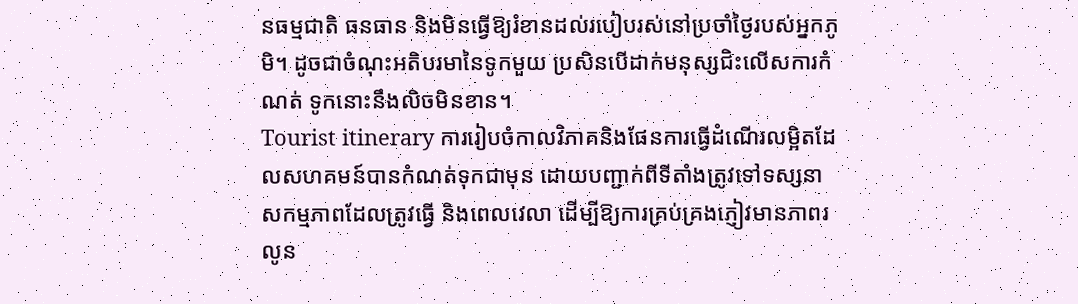នធម្មជាតិ ធនធាន និងមិនធ្វើឱ្យរំខានដល់របៀបរស់នៅប្រចាំថ្ងៃរបស់អ្នកភូមិ។ ដូចជាចំណុះអតិបរមានៃទូកមួយ ប្រសិនបើដាក់មនុស្សជិះលើសការកំណត់ ទូកនោះនឹងលិចមិនខាន។
Tourist itinerary ការរៀបចំកាលវិភាគនិងផែនការធ្វើដំណើរលម្អិតដែលសហគមន៍បានកំណត់ទុកជាមុន ដោយបញ្ជាក់ពីទីតាំងត្រូវទៅទស្សនា សកម្មភាពដែលត្រូវធ្វើ និងពេលវេលា ដើម្បីឱ្យការគ្រប់គ្រងភ្ញៀវមានភាពរលូន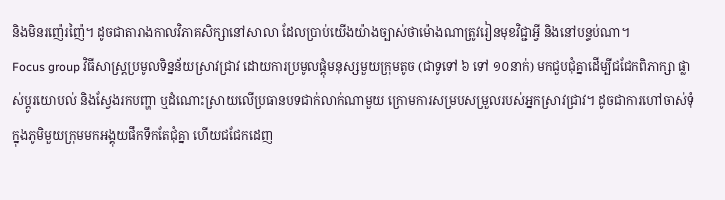និងមិនរញ៉េរញ៉ៃ។ ដូចជាតារាងកាលវិភាគសិក្សានៅសាលា ដែលប្រាប់យើងយ៉ាងច្បាស់ថាម៉ោងណាត្រូវរៀនមុខវិជ្ជាអ្វី និងនៅបន្ទប់ណា។
Focus group វិធីសាស្ត្រប្រមូលទិន្នន័យស្រាវជ្រាវ ដោយការប្រមូលផ្តុំមនុស្សមួយក្រុមតូច (ជាទូទៅ ៦ ទៅ ១០នាក់) មកជួបជុំគ្នាដើម្បីជជែកពិភាក្សា ផ្លាស់ប្តូរយោបល់ និងស្វែងរកបញ្ហា ឬដំណោះស្រាយលើប្រធានបទជាក់លាក់ណាមួយ ក្រោមការសម្របសម្រួលរបស់អ្នកស្រាវជ្រាវ។ ដូចជាការហៅចាស់ទុំក្នុងភូមិមួយក្រុមមកអង្គុយផឹកទឹកតែជុំគ្នា ហើយជជែកដេញ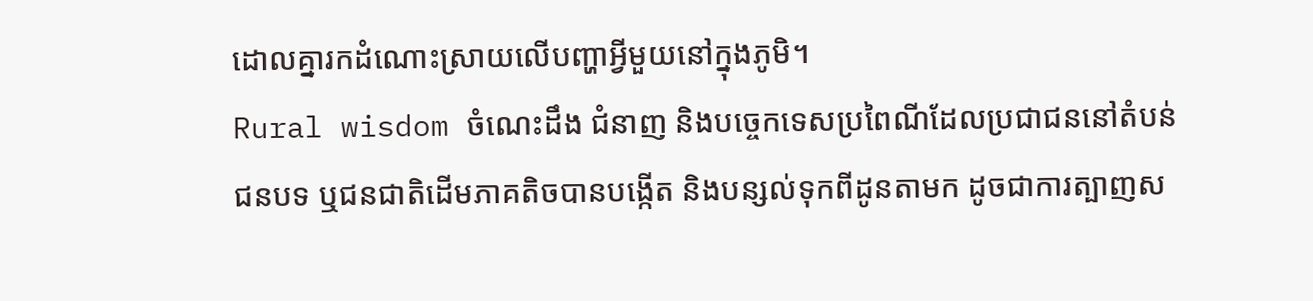ដោលគ្នារកដំណោះស្រាយលើបញ្ហាអ្វីមួយនៅក្នុងភូមិ។
Rural wisdom ចំណេះដឹង ជំនាញ និងបច្ចេកទេសប្រពៃណីដែលប្រជាជននៅតំបន់ជនបទ ឬជនជាតិដើមភាគតិចបានបង្កើត និងបន្សល់ទុកពីដូនតាមក ដូចជាការត្បាញស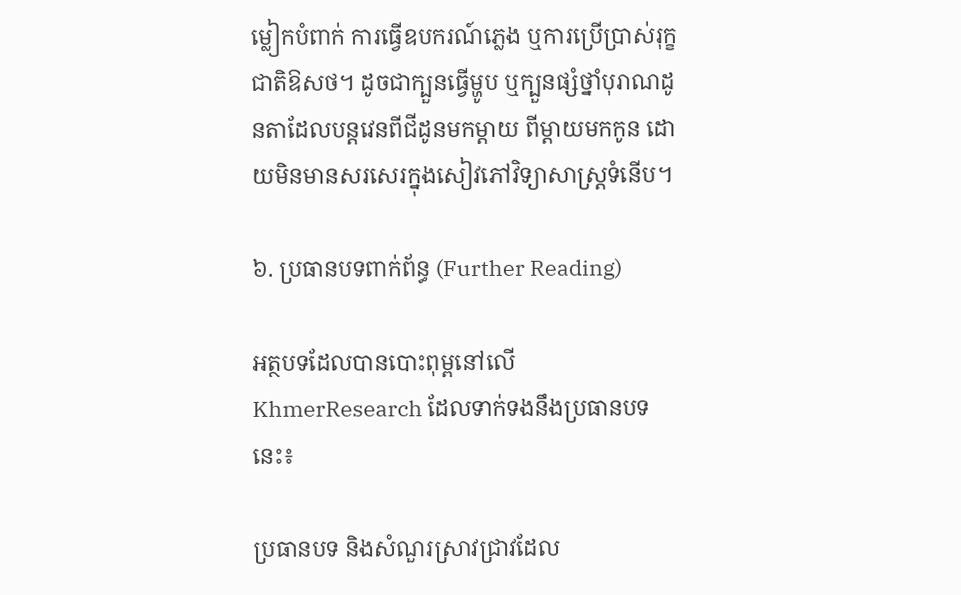ម្លៀកបំពាក់ ការធ្វើឧបករណ៍ភ្លេង ឬការប្រើប្រាស់រុក្ខជាតិឱសថ។ ដូចជាក្បួនធ្វើម្ហូប ឬក្បួនផ្សំថ្នាំបុរាណដូនតាដែលបន្តវេនពីជីដូនមកម្តាយ ពីម្តាយមកកូន ដោយមិនមានសរសេរក្នុងសៀវភៅវិទ្យាសាស្ត្រទំនើប។

៦. ប្រធានបទពាក់ព័ន្ធ (Further Reading)

អត្ថបទដែលបានបោះពុម្ពនៅលើ KhmerResearch ដែលទាក់ទងនឹងប្រធានបទនេះ៖

ប្រធានបទ និងសំណួរស្រាវជ្រាវដែល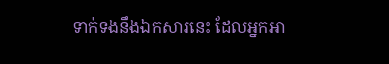ទាក់ទងនឹងឯកសារនេះ ដែលអ្នកអា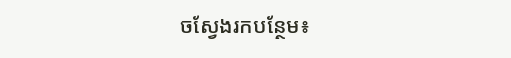ចស្វែងរកបន្ថែម៖